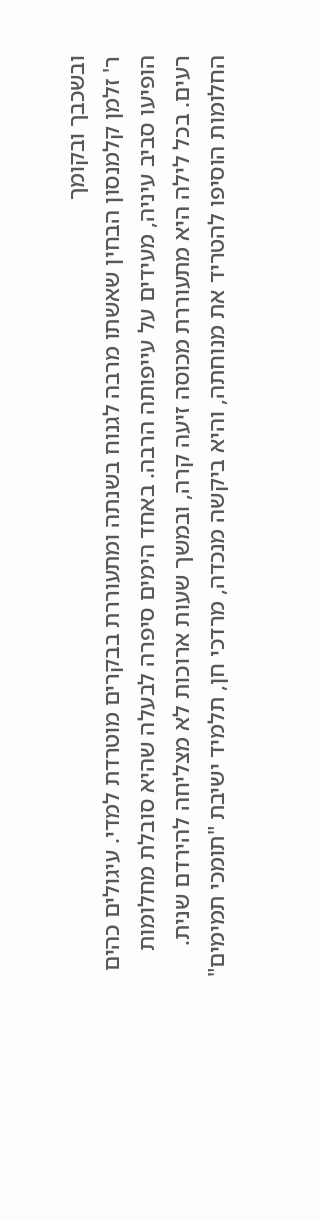ובשכבך ובקומך
ר' זלמן קלמנסון הבחין שאשתו מרבה לגנוח בשנתה ומתעוררת בבקרים מוטרדת למדי. עיגולים כהים הופיעו סביב עיניה, מעידים על עייפותה הרבה. באחד הימים סיפרה לבעלה שהיא סובלת מחלומות רעים. בכל לילה היא מתעוררת מכוסה זיעה קרה, ובמשך שעות ארוכות לא מצליחה להירדם שנית.
החלומות הוסיפו להטריד את מנוחתה, והיא ביקשה מנכדה, מרדכי חן, תלמיד ישיבת "תומכי תמימים"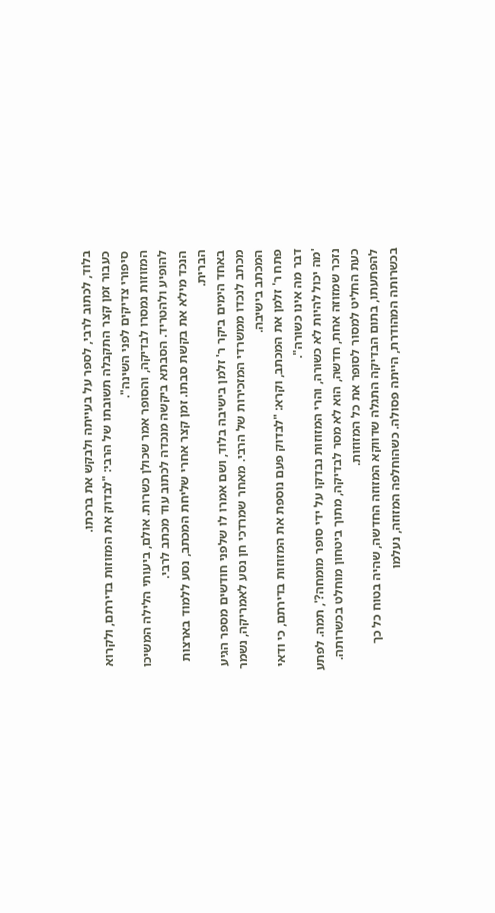בלוד, לכתוב לרבי, לספר על בעייתה ולבקש את ברכתו.
כעבור זמן קצר התקבלה תשובתו של הרבי: "לבדוק את המזוזות בדירתם, ולקרוא סיפורי צדיקים לפני השינה".
המזוזות נמסרו לבדיקה, והסופר אמר שכולן כשרות. אולם, ביעותי הלילה המשיכו להופיע ולהטריד. הסבתא ביקשה מנכדה לכתוב עוד מכתב לרבי.
הנכד מילא את בקשת סבתו. זמן קצר אחרי שליחת המכתב, נסע ללמוד בארצות הברית.
באחד הימים ביקר ר' זלמן בישיבה בלוד, ושם אמרו לו שלפני חודשים מספר הגיע מכתב לנכדו ממשרדי המזכירות של הרבי. מאחר שמרדכי חן נסע לאמריקה, נשמר המכתב בישיבה.
פתח ר' זלמן את המכתב, וקרא: "לבדוק פעם נוספת את המזוזות בדירתם, כי ודאי דבר מה אינו כשורה".
'מה יכול להיות לא כשורה, והרי המזוזות נבדקו על ידי סופר מומחה?', תמה. לפתע נזכר שמזוזה אחת, חדשה, הוא לא מסר לבדיקה, מתוך ביטחון מוחלט בכשרותה. כעת החליט למסור לסופר את כל המזוזות.
להפתעתו, בתום הבדיקה התגלה שדווקא המזוזה החדשה, שהיה בטוח כל כך בכשרותה המהודרת, הייתה פסולה. כשהוחלפה המזוזה, נעלמו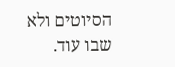הסיוטים ולא שבו עוד.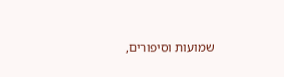שמועות וסיפורים,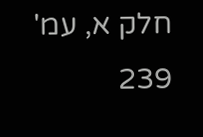חלק א, עמ' 239